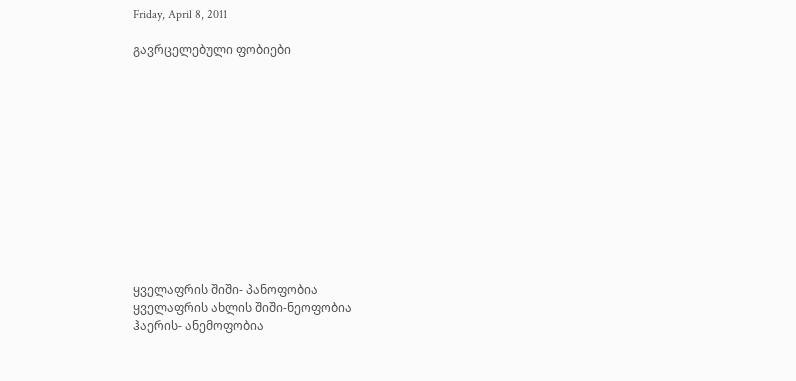Friday, April 8, 2011

გავრცელებული ფობიები












ყველაფრის შიში- პანოფობია
ყველაფრის ახლის შიში-ნეოფობია
ჰაერის- ანემოფობია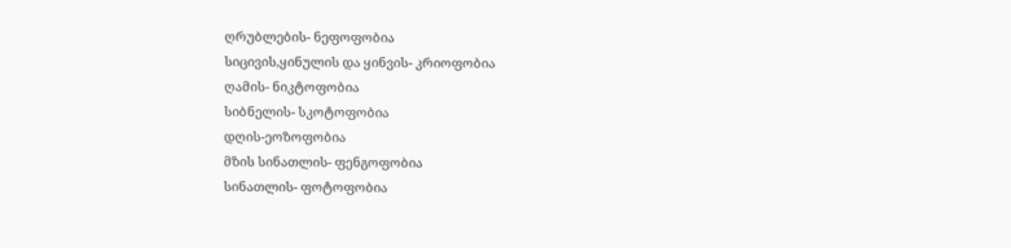ღრუბლების- ნეფოფობია
სიცივის,ყინულის და ყინვის- კრიოფობია
ღამის- ნიკტოფობია
სიბნელის- სკოტოფობია
დღის-ეოზოფობია
მზის სინათლის- ფენგოფობია
სინათლის- ფოტოფობია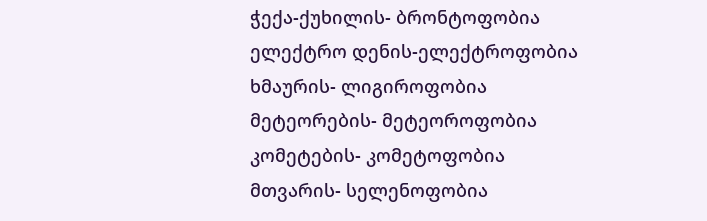ჭექა-ქუხილის- ბრონტოფობია
ელექტრო დენის-ელექტროფობია
ხმაურის- ლიგიროფობია
მეტეორების- მეტეოროფობია
კომეტების- კომეტოფობია
მთვარის- სელენოფობია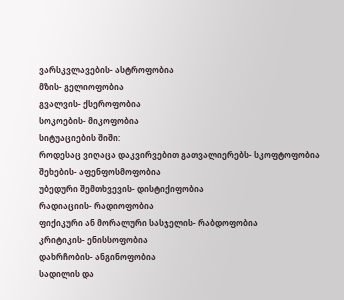ვარსკვლავების- ასტროფობია
მზის- გელიოფობია
გვალვის- ქსეროფობია
სოკოების- მიკოფობია
სიტუაციების შიში:
როდესაც ვიღაცა დაკვირვებით გათვალიერებს- სკოფტოფობია
შეხების- აფენფოსმოფობია
უბედური შემთხვევის- დისტიქიფობია
რადიაციის- რადიოფობია
ფიქიკური ან მორალური სასჯელის- რაბდოფობია
კრიტიკის- ენისსოფობია
დახრჩობის- ანგინოფობია
სადილის და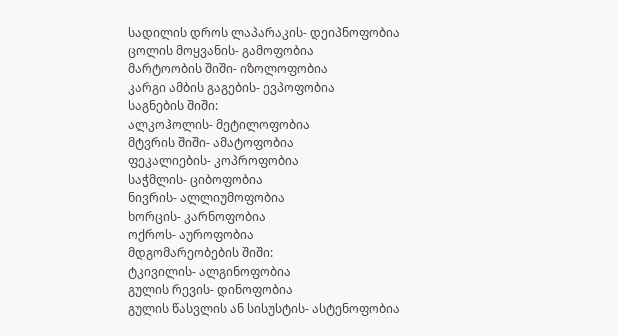სადილის დროს ლაპარაკის- დეიპნოფობია
ცოლის მოყვანის- გამოფობია
მარტოობის შიში- იზოლოფობია
კარგი ამბის გაგების- ევპოფობია
საგნების შიში:
ალკოჰოლის- მეტილოფობია
მტვრის შიში- ამატოფობია
ფეკალიების- კოპროფობია
საჭმლის- ციბოფობია
ნივრის- ალლიუმოფობია
ხორცის- კარნოფობია
ოქროს- აუროფობია
მდგომარეობების შიში:
ტკივილის- ალგინოფობია
გულის რევის- დინოფობია
გულის წასვლის ან სისუსტის- ასტენოფობია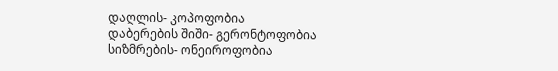დაღლის- კოპოფობია
დაბერების შიში- გერონტოფობია
სიზმრების- ონეიროფობია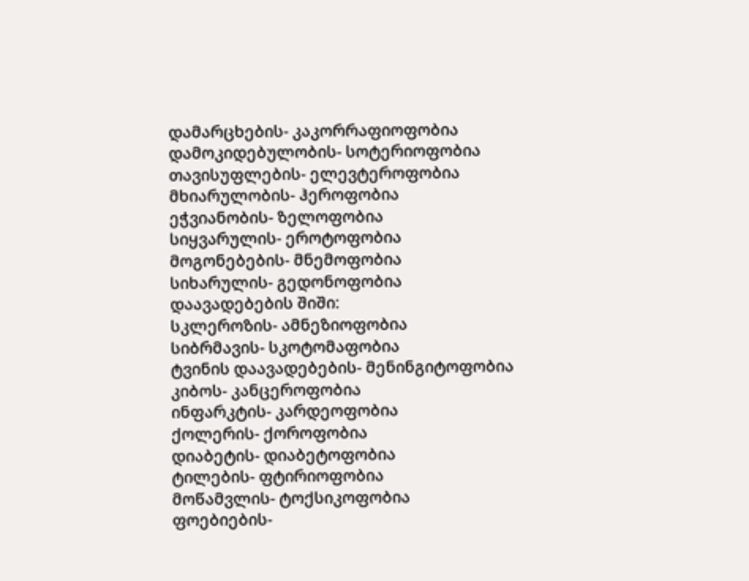დამარცხების- კაკორრაფიოფობია
დამოკიდებულობის- სოტერიოფობია
თავისუფლების- ელევტეროფობია
მხიარულობის- ჰეროფობია
ეჭვიანობის- ზელოფობია
სიყვარულის- ეროტოფობია
მოგონებების- მნემოფობია
სიხარულის- გედონოფობია
დაავადებების შიში:
სკლეროზის- ამნეზიოფობია
სიბრმავის- სკოტომაფობია
ტვინის დაავადებების- მენინგიტოფობია
კიბოს- კანცეროფობია
ინფარკტის- კარდეოფობია
ქოლერის- ქოროფობია
დიაბეტის- დიაბეტოფობია
ტილების- ფტირიოფობია
მოწამვლის- ტოქსიკოფობია
ფოებიების-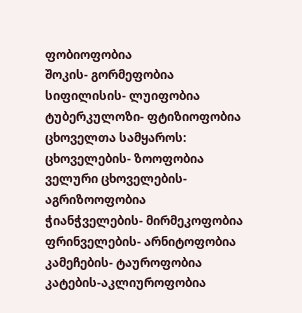ფობიოფობია
შოკის- გორმეფობია
სიფილისის- ლუიფობია
ტუბერკულოზი- ფტიზიოფობია
ცხოველთა სამყაროს:
ცხოველების- ზოოფობია
ველური ცხოველების- აგრიზოოფობია
ჭიანჭველების- მირმეკოფობია
ფრინველების- არნიტოფობია
კამეჩების- ტაუროფობია
კატების-აკლიუროფობია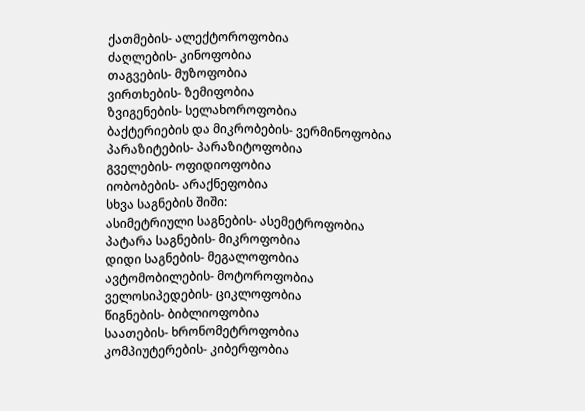ქათმების- ალექტოროფობია
ძაღლების- კინოფობია
თაგვების- მუზოფობია
ვირთხების- ზემიფობია
ზვიგენების- სელახოროფობია
ბაქტერიების და მიკრობების- ვერმინოფობია
პარაზიტების- პარაზიტოფობია
გველების- ოფიდიოფობია
იობობების- არაქნეფობია
სხვა საგნების შიში:
ასიმეტრიული საგნების- ასემეტროფობია
პატარა საგნების- მიკროფობია
დიდი საგნების- მეგალოფობია
ავტომობილების- მოტოროფობია
ველოსიპედების- ციკლოფობია
წიგნების- ბიბლიოფობია
საათების- ხრონომეტროფობია
კომპიუტერების- კიბერფობია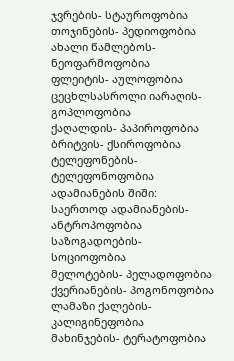ჯვრების- სტაუროფობია
თოჯინების- პედიოფობია
ახალი წამლებოს- ნეოფარმოფობია
ფლეიტის- აულოფობია
ცეცხლსასროლი იარაღის- გოპლოფობია
ქაღალდის- პაპიროფობია
ბრიტვის- ქსიროფობია
ტელეფონების- ტელეფონოფობია
ადამიანების შიში:
საერთოდ ადამიანების- ანტროპოფობია
საზოგადოების- სოციოფობია
მელოტების- პელადოფობია
ქვერიანების- პოგონოფობია
ლამაზი ქალების- კალიგინეფობია
მახინჯების- ტერატოფობია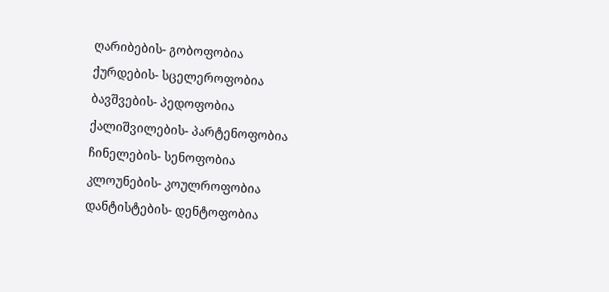ღარიბების- გობოფობია
ქურდების- სცელეროფობია
ბავშვების- პედოფობია
ქალიშვილების- პარტენოფობია
ჩინელების- სენოფობია
კლოუნების- კოულროფობია
დანტისტების- დენტოფობია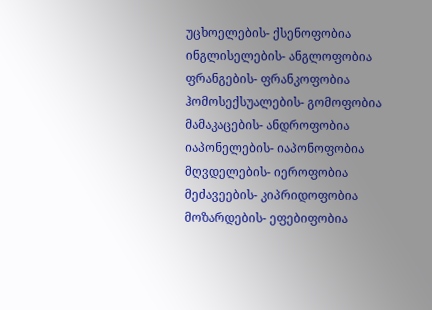უცხოელების- ქსენოფობია
ინგლისელების- ანგლოფობია
ფრანგების- ფრანკოფობია
ჰომოსექსუალების- გომოფობია
მამაკაცების- ანდროფობია
იაპონელების- იაპონოფობია
მღვდელების- იეროფობია
მეძავეების- კიპრიდოფობია
მოზარდების- ეფებიფობია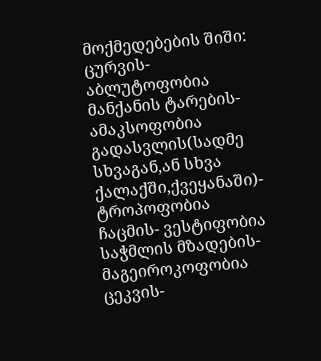მოქმედებების შიში:
ცურვის- აბლუტოფობია
მანქანის ტარების- ამაკსოფობია
გადასვლის(სადმე სხვაგან,ან სხვა ქალაქში,ქვეყანაში)- ტროპოფობია
ჩაცმის- ვესტიფობია
საჭმლის მზადების- მაგეიროკოფობია
ცეკვის-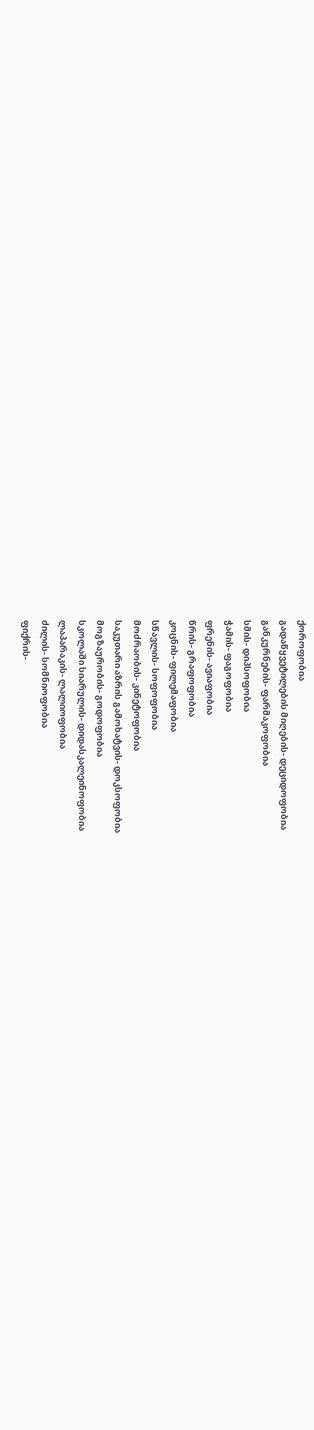ქოროფობია
გადაწყვეტილების მიღების- დეციდოფობია
განკურნების- ფარმაკოფობია
სმის- დიპსოფობია
ჭამის- ფაგოფობია
ფრენის- ავიაფობია
წრის- გრაფოფობია
კოცნის- ფილემაფობია
სწავლის- სოფოფობია
მოძრაობის- კინეტოფობია
საკუთარი აზრის გამოხატვის- დოკსოფობია
მოგზაურობის- გოდოფობია
სკოლაში სიარულის- დიდასკალეინოფობია
ლაპარაკის- ლალიოფობია
ძილის- სომნიოფობია
ფიქრის-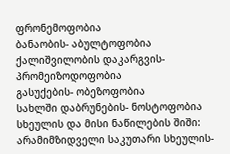ფრონემოფობია
ბანაობის- აბულტოფობია
ქალიშვილობის დაკარგვის- პრომეიზოდოფობია
გასუქების- ობეზოფობია
სახლში დაბრუნების- ნოსტოფობია
სხეულის და მისი ნაწილების შიში:
არამიმზიდველი საკუთარი სხეულის-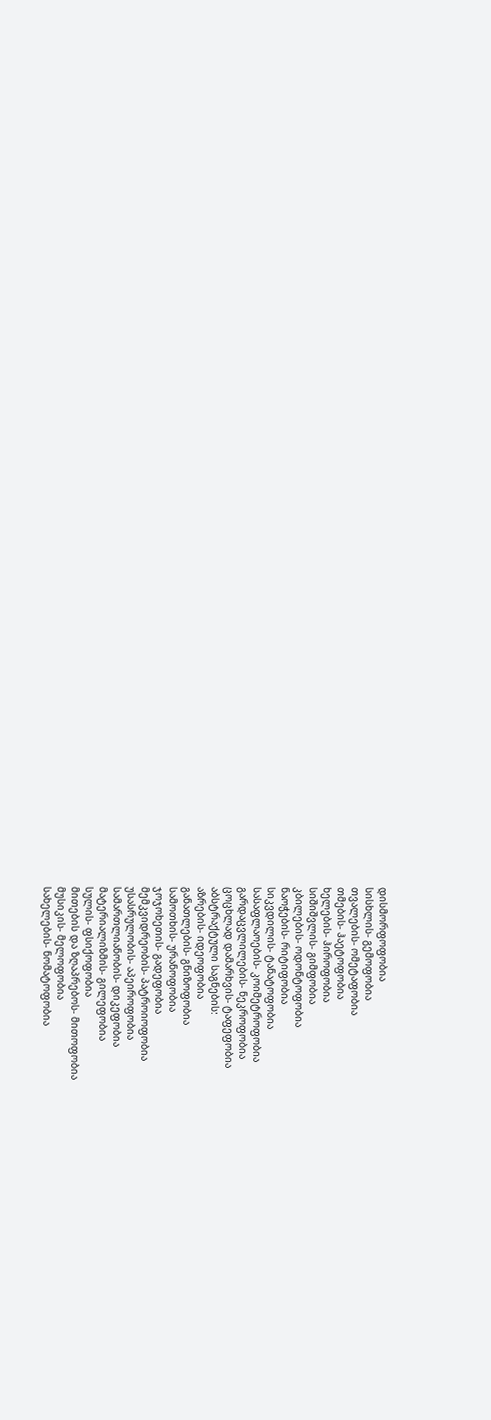დისმორფოფობია
სისხლის- გემოფობია
თვალების- ომეტაფობია
თმების- ჰაეტოფობია
ხელების- ჰიროფობია
სიშიშვლის- გიმფობია
კბილების- ოდონტოფობია
ნაოჭების- რიტიფობია
სიკვდილის- ტანატოფობია
სასაფლაოების- კოიმეტროფობია
გარდაცვლილების- ნეკროფობია
ცოცხლად დამარხვის- ტაფეფობია
აბსტრაქტული საგნების:
აზრების- იდეოფობია
განათლების- გნიზოფობია
სამოთხის- ურანოფობია
ჯოჯოხეთის- გადეფობია
მემკვიდრეობის- პატროიოფობია
უსასრულობის- აპეიროფობია
სამართლიანობის- დიკეფობია
მატერიალიზმის- გილეფობია
სულის- ფსიქოფობია
მითების და ზღაპრებოს- მითოფობია
მუსიკის- მელოფობია
სახელების- ნომატოფობია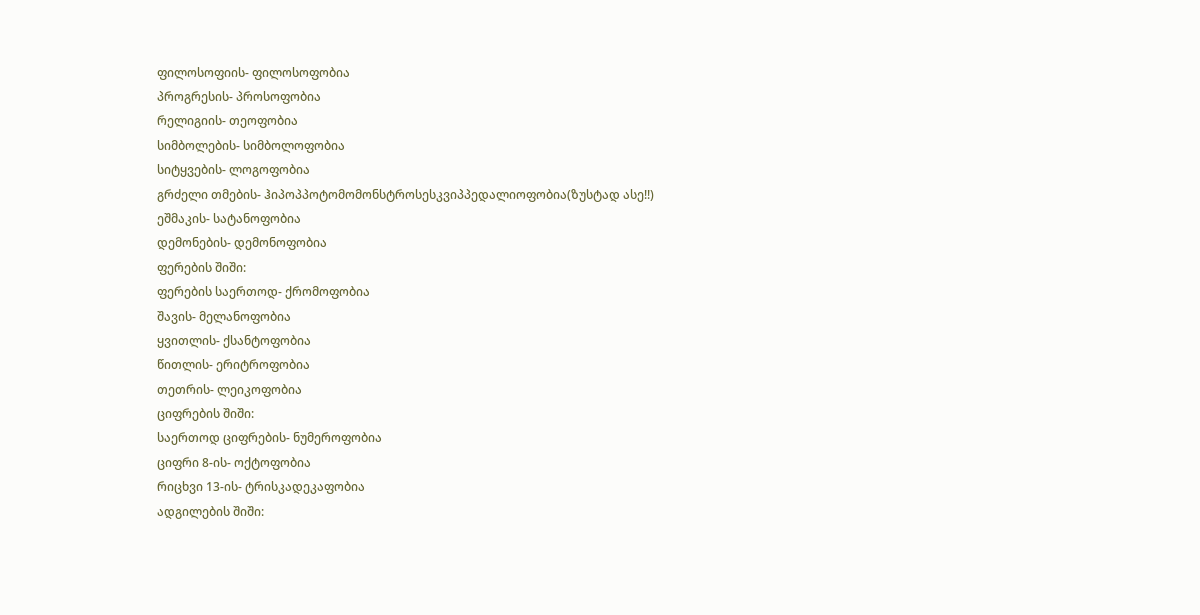ფილოსოფიის- ფილოსოფობია
პროგრესის- პროსოფობია
რელიგიის- თეოფობია
სიმბოლების- სიმბოლოფობია
სიტყვების- ლოგოფობია
გრძელი თმების- ჰიპოპპოტომომონსტროსესკვიპპედალიოფობია(ზუსტად ასე!!)
ეშმაკის- სატანოფობია
დემონების- დემონოფობია
ფერების შიში:
ფერების საერთოდ- ქრომოფობია
შავის- მელანოფობია
ყვითლის- ქსანტოფობია
წითლის- ერიტროფობია
თეთრის- ლეიკოფობია
ციფრების შიში:
საერთოდ ციფრების- ნუმეროფობია
ციფრი 8-ის- ოქტოფობია
რიცხვი 13-ის- ტრისკადეკაფობია
ადგილების შიში: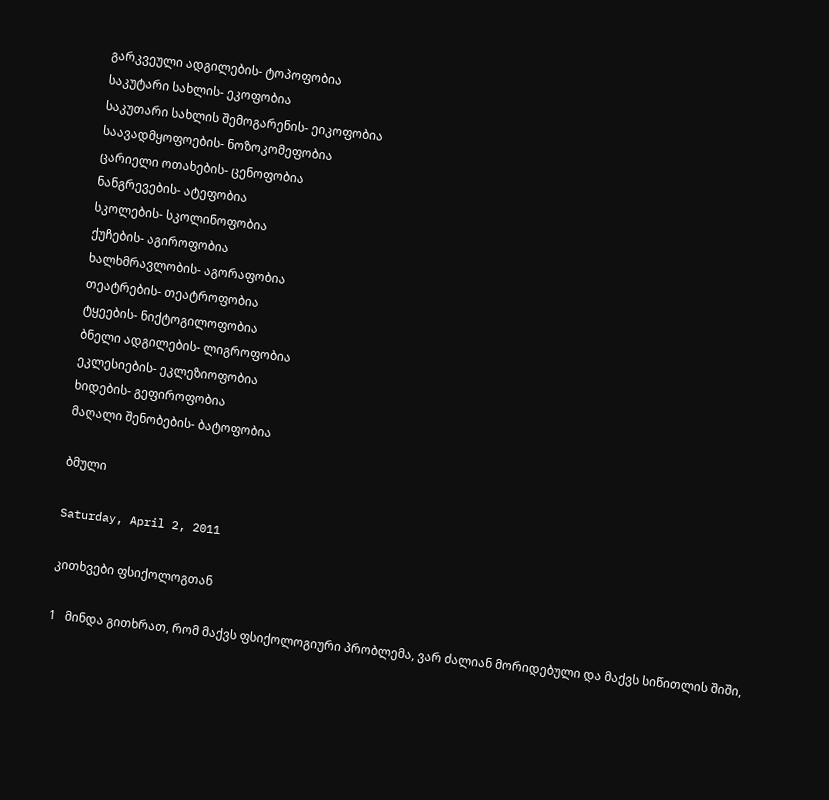გარკვეული ადგილების- ტოპოფობია
საკუტარი სახლის- ეკოფობია
საკუთარი სახლის შემოგარენის- ეიკოფობია
საავადმყოფოების- ნოზოკომეფობია
ცარიელი ოთახების- ცენოფობია
ნანგრევების- ატეფობია
სკოლების- სკოლინოფობია
ქუჩების- აგიროფობია
ხალხმრავლობის- აგორაფობია
თეატრების- თეატროფობია
ტყეების- ნიქტოგილოფობია
ბნელი ადგილების- ლიგროფობია
ეკლესიების- ეკლეზიოფობია
ხიდების- გეფიროფობია
მაღალი შენობების- ბატოფობია

ბმული

Saturday, April 2, 2011

კითხვები ფსიქოლოგთან

1   მინდა გითხრათ, რომ მაქვს ფსიქოლოგიური პრობლემა, ვარ ძალიან მორიდებული და მაქვს სიწითლის შიში,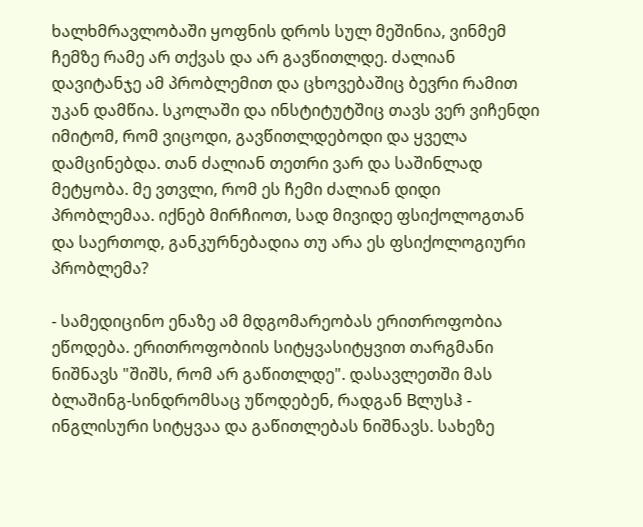ხალხმრავლობაში ყოფნის დროს სულ მეშინია, ვინმემ ჩემზე რამე არ თქვას და არ გავწითლდე. ძალიან დავიტანჯე ამ პრობლემით და ცხოვებაშიც ბევრი რამით უკან დამწია. სკოლაში და ინსტიტუტშიც თავს ვერ ვიჩენდი იმიტომ, რომ ვიცოდი, გავწითლდებოდი და ყველა დამცინებდა. თან ძალიან თეთრი ვარ და საშინლად მეტყობა. მე ვთვლი, რომ ეს ჩემი ძალიან დიდი პრობლემაა. იქნებ მირჩიოთ, სად მივიდე ფსიქოლოგთან და საერთოდ, განკურნებადია თუ არა ეს ფსიქოლოგიური პრობლემა?

- სამედიცინო ენაზე ამ მდგომარეობას ერითროფობია ეწოდება. ერითროფობიის სიტყვასიტყვით თარგმანი ნიშნავს "შიშს, რომ არ გაწითლდე". დასავლეთში მას ბლაშინგ-სინდრომსაც უწოდებენ, რადგან Bლუსჰ - ინგლისური სიტყვაა და გაწითლებას ნიშნავს. სახეზე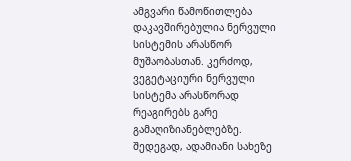ამგვარი წამოწითლება დაკავშირებულია ნერვული სისტემის არასწორ მუშაობასთან. კერძოდ, ვეგეტაციური ნერვული სისტემა არასწორად რეაგირებს გარე გამაღიზიანებლებზე. შედეგად, ადამიანი სახეზე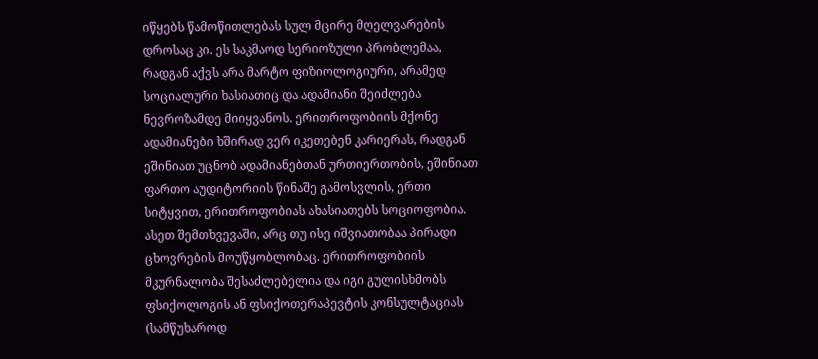იწყებს წამოწითლებას სულ მცირე მღელვარების დროსაც კი. ეს საკმაოდ სერიოზული პრობლემაა, რადგან აქვს არა მარტო ფიზიოლოგიური, არამედ სოციალური ხასიათიც და ადამიანი შეიძლება ნევროზამდე მიიყვანოს. ერითროფობიის მქონე ადამიანები ხშირად ვერ იკეთებენ კარიერას, რადგან ეშინიათ უცნობ ადამიანებთან ურთიერთობის, ეშინიათ ფართო აუდიტორიის წინაშე გამოსვლის, ერთი სიტყვით, ერითროფობიას ახასიათებს სოციოფობია. ასეთ შემთხვევაში, არც თუ ისე იშვიათობაა პირადი ცხოვრების მოუწყობლობაც. ერითროფობიის მკურნალობა შესაძლებელია და იგი გულისხმობს ფსიქოლოგის ან ფსიქოთერაპევტის კონსულტაციას (სამწუხაროდ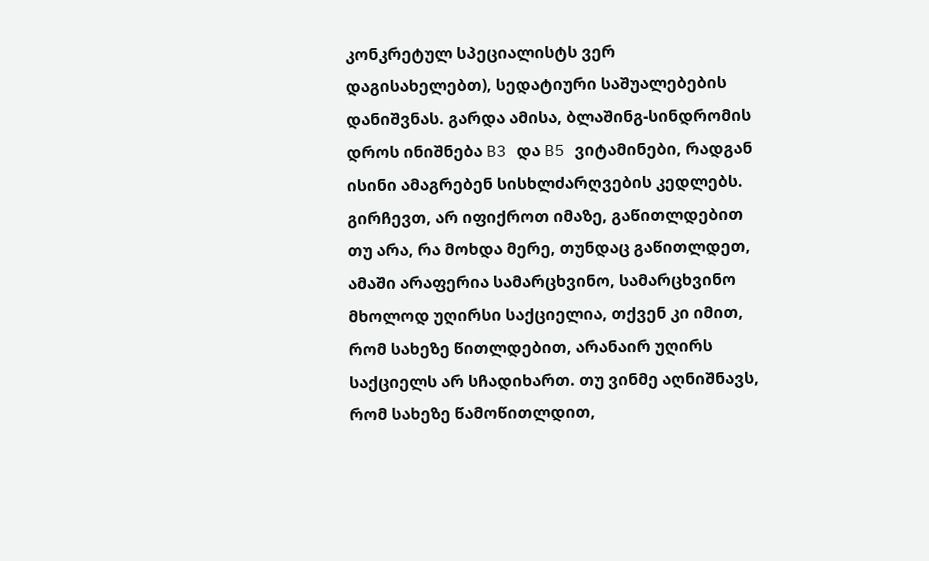კონკრეტულ სპეციალისტს ვერ დაგისახელებთ), სედატიური საშუალებების დანიშვნას. გარდა ამისა, ბლაშინგ-სინდრომის დროს ინიშნება B3 და B5 ვიტამინები, რადგან ისინი ამაგრებენ სისხლძარღვების კედლებს.
გირჩევთ, არ იფიქროთ იმაზე, გაწითლდებით თუ არა, რა მოხდა მერე, თუნდაც გაწითლდეთ, ამაში არაფერია სამარცხვინო, სამარცხვინო მხოლოდ უღირსი საქციელია, თქვენ კი იმით, რომ სახეზე წითლდებით, არანაირ უღირს საქციელს არ სჩადიხართ. თუ ვინმე აღნიშნავს, რომ სახეზე წამოწითლდით,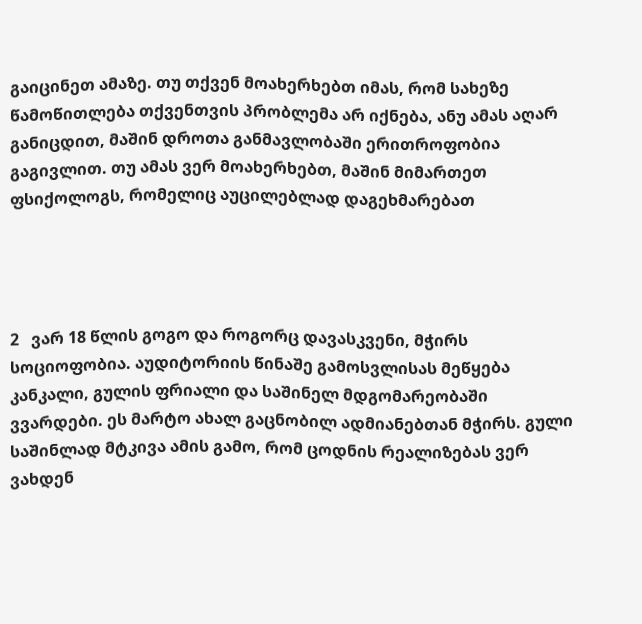გაიცინეთ ამაზე. თუ თქვენ მოახერხებთ იმას, რომ სახეზე წამოწითლება თქვენთვის პრობლემა არ იქნება, ანუ ამას აღარ განიცდით, მაშინ დროთა განმავლობაში ერითროფობია გაგივლით. თუ ამას ვერ მოახერხებთ, მაშინ მიმართეთ ფსიქოლოგს, რომელიც აუცილებლად დაგეხმარებათ




2   ვარ 18 წლის გოგო და როგორც დავასკვენი, მჭირს სოციოფობია. აუდიტორიის წინაშე გამოსვლისას მეწყება კანკალი, გულის ფრიალი და საშინელ მდგომარეობაში ვვარდები. ეს მარტო ახალ გაცნობილ ადმიანებთან მჭირს. გული საშინლად მტკივა ამის გამო, რომ ცოდნის რეალიზებას ვერ ვახდენ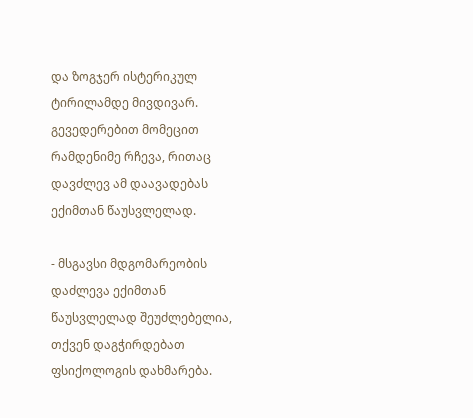და ზოგჯერ ისტერიკულ ტირილამდე მივდივარ. გევედერებით მომეცით რამდენიმე რჩევა, რითაც დავძლევ ამ დაავადებას ექიმთან წაუსვლელად.

- მსგავსი მდგომარეობის დაძლევა ექიმთან წაუსვლელად შეუძლებელია, თქვენ დაგჭირდებათ ფსიქოლოგის დახმარება.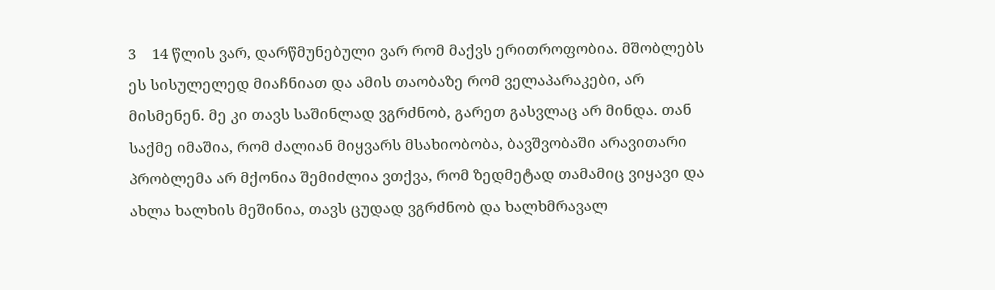3    14 წლის ვარ, დარწმუნებული ვარ რომ მაქვს ერითროფობია. მშობლებს ეს სისულელედ მიაჩნიათ და ამის თაობაზე რომ ველაპარაკები, არ მისმენენ. მე კი თავს საშინლად ვგრძნობ, გარეთ გასვლაც არ მინდა. თან საქმე იმაშია, რომ ძალიან მიყვარს მსახიობობა, ბავშვობაში არავითარი პრობლემა არ მქონია შემიძლია ვთქვა, რომ ზედმეტად თამამიც ვიყავი და ახლა ხალხის მეშინია, თავს ცუდად ვგრძნობ და ხალხმრავალ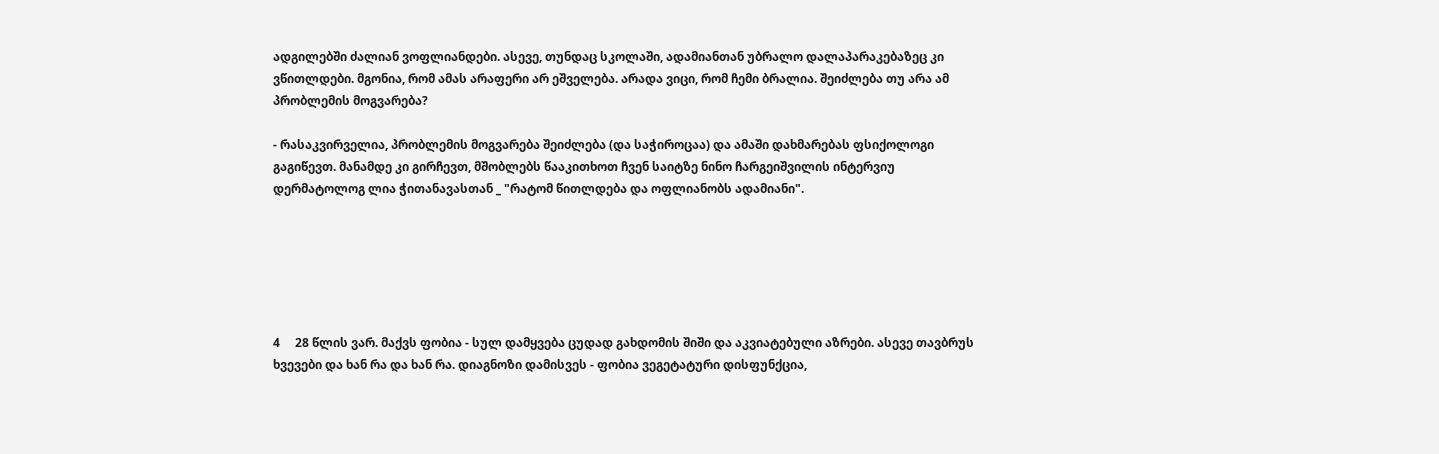ადგილებში ძალიან ვოფლიანდები. ასევე, თუნდაც სკოლაში, ადამიანთან უბრალო დალაპარაკებაზეც კი ვწითლდები. მგონია, რომ ამას არაფერი არ ეშველება. არადა ვიცი, რომ ჩემი ბრალია. შეიძლება თუ არა ამ პრობლემის მოგვარება?

- რასაკვირველია, პრობლემის მოგვარება შეიძლება (და საჭიროცაა) და ამაში დახმარებას ფსიქოლოგი გაგიწევთ. მანამდე კი გირჩევთ, მშობლებს წააკითხოთ ჩვენ საიტზე ნინო ჩარგეიშვილის ინტერვიუ დერმატოლოგ ლია ჭითანავასთან _ "რატომ წითლდება და ოფლიანობს ადამიანი".






4     28 წლის ვარ. მაქვს ფობია - სულ დამყვება ცუდად გახდომის შიში და აკვიატებული აზრები. ასევე თავბრუს ხვევები და ხან რა და ხან რა. დიაგნოზი დამისვეს - ფობია ვეგეტატური დისფუნქცია,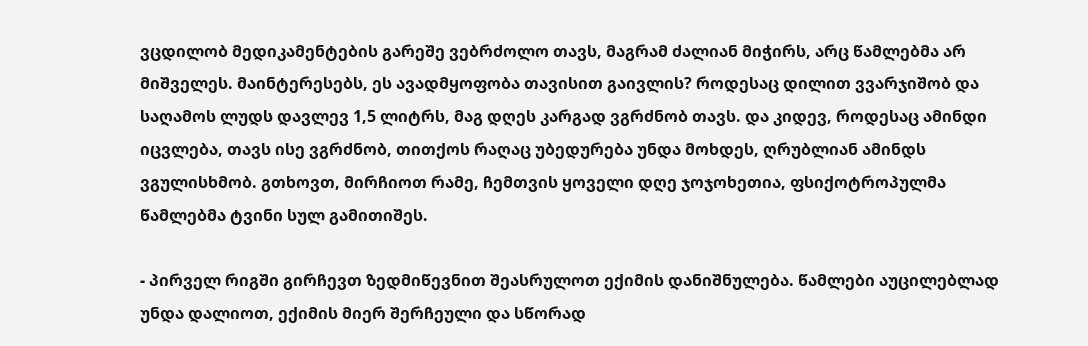ვცდილობ მედიკამენტების გარეშე ვებრძოლო თავს, მაგრამ ძალიან მიჭირს, არც წამლებმა არ მიშველეს. მაინტერესებს, ეს ავადმყოფობა თავისით გაივლის? როდესაც დილით ვვარჯიშობ და საღამოს ლუდს დავლევ 1,5 ლიტრს, მაგ დღეს კარგად ვგრძნობ თავს. და კიდევ, როდესაც ამინდი იცვლება, თავს ისე ვგრძნობ, თითქოს რაღაც უბედურება უნდა მოხდეს, ღრუბლიან ამინდს ვგულისხმობ. გთხოვთ, მირჩიოთ რამე, ჩემთვის ყოველი დღე ჯოჯოხეთია, ფსიქოტროპულმა წამლებმა ტვინი სულ გამითიშეს.

- პირველ რიგში გირჩევთ ზედმიწევნით შეასრულოთ ექიმის დანიშნულება. წამლები აუცილებლად უნდა დალიოთ, ექიმის მიერ შერჩეული და სწორად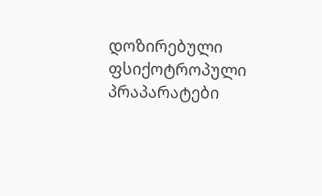დოზირებული ფსიქოტროპული პრაპარატები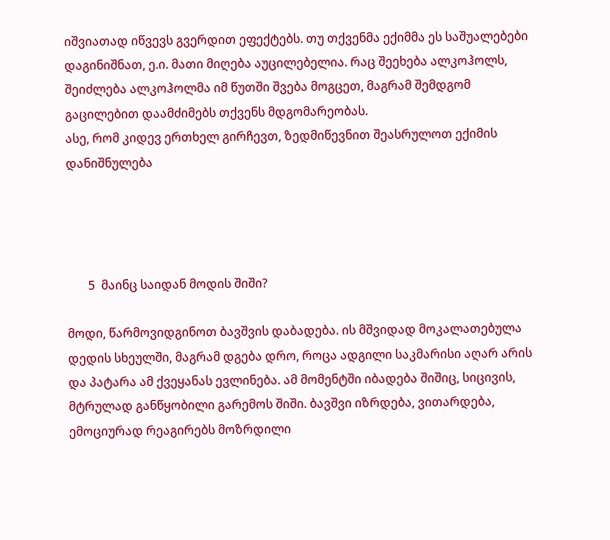იშვიათად იწვევს გვერდით ეფექტებს. თუ თქვენმა ექიმმა ეს საშუალებები დაგინიშნათ, ე.ი. მათი მიღება აუცილებელია. რაც შეეხება ალკოჰოლს, შეიძლება ალკოჰოლმა იმ წუთში შვება მოგცეთ, მაგრამ შემდგომ გაცილებით დაამძიმებს თქვენს მდგომარეობას.
ასე, რომ კიდევ ერთხელ გირჩევთ, ზედმიწევნით შეასრულოთ ექიმის დანიშნულება




       5  მაინც საიდან მოდის შიში?

მოდი, წარმოვიდგინოთ ბავშვის დაბადება. ის მშვიდად მოკალათებულა დედის სხეულში, მაგრამ დგება დრო, როცა ადგილი საკმარისი აღარ არის და პატარა ამ ქვეყანას ევლინება. ამ მომენტში იბადება შიშიც, სიცივის, მტრულად განწყობილი გარემოს შიში. ბავშვი იზრდება, ვითარდება, ემოციურად რეაგირებს მოზრდილი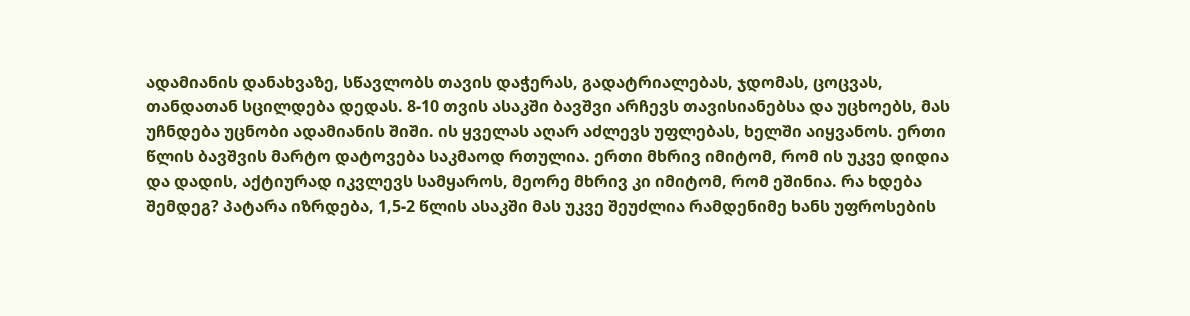ადამიანის დანახვაზე, სწავლობს თავის დაჭერას, გადატრიალებას, ჯდომას, ცოცვას, თანდათან სცილდება დედას. 8-10 თვის ასაკში ბავშვი არჩევს თავისიანებსა და უცხოებს, მას უჩნდება უცნობი ადამიანის შიში. ის ყველას აღარ აძლევს უფლებას, ხელში აიყვანოს. ერთი წლის ბავშვის მარტო დატოვება საკმაოდ რთულია. ერთი მხრივ იმიტომ, რომ ის უკვე დიდია და დადის, აქტიურად იკვლევს სამყაროს, მეორე მხრივ კი იმიტომ, რომ ეშინია. რა ხდება შემდეგ? პატარა იზრდება, 1,5-2 წლის ასაკში მას უკვე შეუძლია რამდენიმე ხანს უფროსების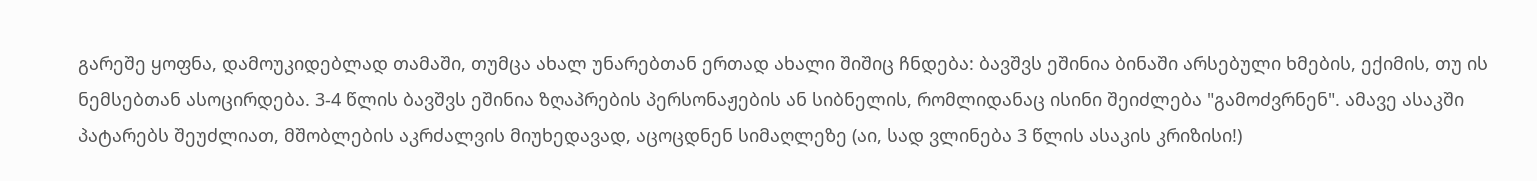გარეშე ყოფნა, დამოუკიდებლად თამაში, თუმცა ახალ უნარებთან ერთად ახალი შიშიც ჩნდება: ბავშვს ეშინია ბინაში არსებული ხმების, ექიმის, თუ ის ნემსებთან ასოცირდება. 3-4 წლის ბავშვს ეშინია ზღაპრების პერსონაჟების ან სიბნელის, რომლიდანაც ისინი შეიძლება "გამოძვრნენ". ამავე ასაკში პატარებს შეუძლიათ, მშობლების აკრძალვის მიუხედავად, აცოცდნენ სიმაღლეზე (აი, სად ვლინება 3 წლის ასაკის კრიზისი!)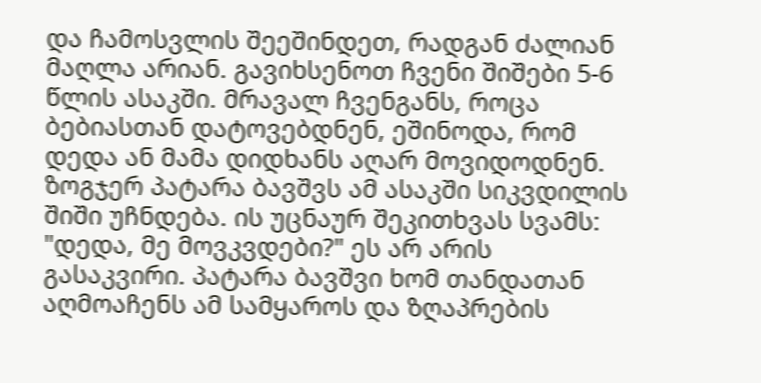და ჩამოსვლის შეეშინდეთ, რადგან ძალიან მაღლა არიან. გავიხსენოთ ჩვენი შიშები 5-6 წლის ასაკში. მრავალ ჩვენგანს, როცა ბებიასთან დატოვებდნენ, ეშინოდა, რომ დედა ან მამა დიდხანს აღარ მოვიდოდნენ. ზოგჯერ პატარა ბავშვს ამ ასაკში სიკვდილის შიში უჩნდება. ის უცნაურ შეკითხვას სვამს: "დედა, მე მოვკვდები?" ეს არ არის გასაკვირი. პატარა ბავშვი ხომ თანდათან აღმოაჩენს ამ სამყაროს და ზღაპრების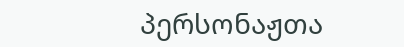პერსონაჟთა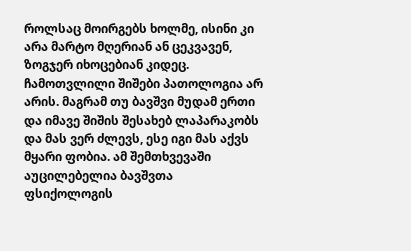როლსაც მოირგებს ხოლმე, ისინი კი არა მარტო მღერიან ან ცეკვავენ, ზოგჯერ იხოცებიან კიდეც. ჩამოთვლილი შიშები პათოლოგია არ არის. მაგრამ თუ ბავშვი მუდამ ერთი და იმავე შიშის შესახებ ლაპარაკობს და მას ვერ ძლევს, ესე იგი მას აქვს მყარი ფობია. ამ შემთხვევაში აუცილებელია ბავშვთა ფსიქოლოგის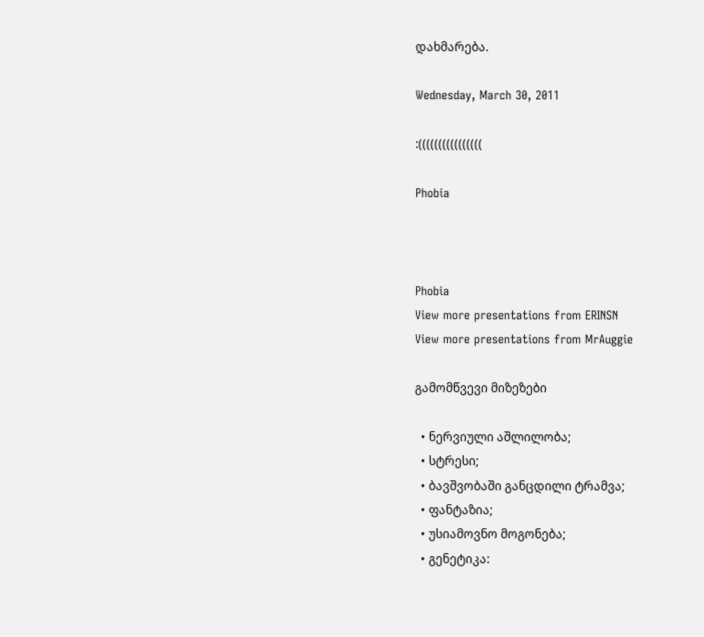დახმარება.

Wednesday, March 30, 2011

:((((((((((((((((

Phobia



Phobia
View more presentations from ERINSN
View more presentations from MrAuggie

გამომწვევი მიზეზები

  • ნერვიული აშლილობა;
  • სტრესი;
  • ბავშვობაში განცდილი ტრამვა;
  • ფანტაზია;
  • უსიამოვნო მოგონება;
  • გენეტიკა: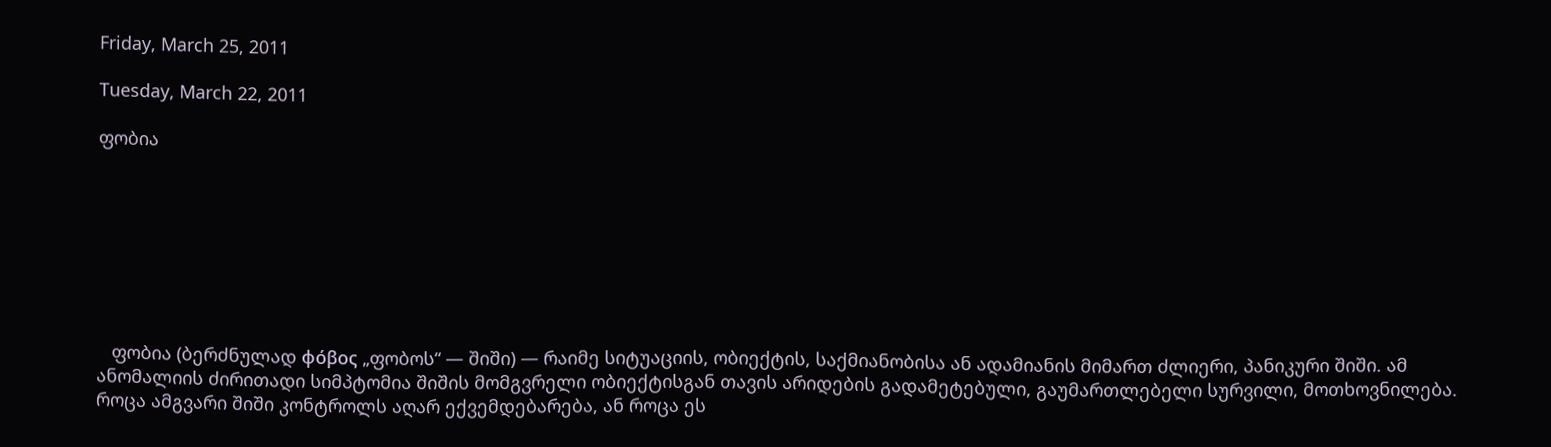Friday, March 25, 2011

Tuesday, March 22, 2011

ფობია








   ფობია (ბერძნულად φόβος „ფობოს“ — შიში) — რაიმე სიტუაციის, ობიექტის, საქმიანობისა ან ადამიანის მიმართ ძლიერი, პანიკური შიში. ამ ანომალიის ძირითადი სიმპტომია შიშის მომგვრელი ობიექტისგან თავის არიდების გადამეტებული, გაუმართლებელი სურვილი, მოთხოვნილება. როცა ამგვარი შიში კონტროლს აღარ ექვემდებარება, ან როცა ეს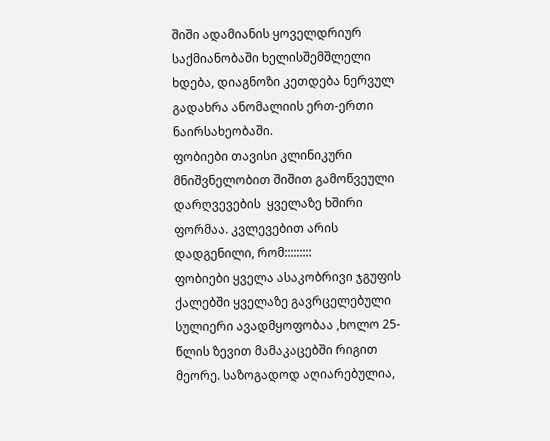შიში ადამიანის ყოველდრიურ საქმიანობაში ხელისშემშლელი ხდება, დიაგნოზი კეთდება ნერვულ გადახრა ანომალიის ერთ-ერთი ნაირსახეობაში.
ფობიები თავისი კლინიკური მნიშვნელობით შიშით გამოწვეული დარღვევების  ყველაზე ხშირი ფორმაა. კვლევებით არის დადგენილი, რომ:::::::::
ფობიები ყველა ასაკობრივი ჯგუფის ქალებში ყველაზე გავრცელებული სულიერი ავადმყოფობაა ,ხოლო 25-წლის ზევით მამაკაცებში რიგით მეორე. საზოგადოდ აღიარებულია,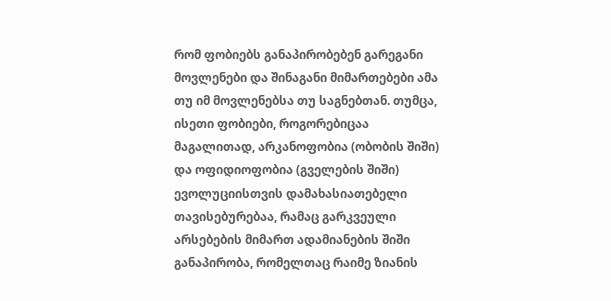რომ ფობიებს განაპირობებენ გარეგანი მოვლენები და შინაგანი მიმართებები ამა თუ იმ მოვლენებსა თუ საგნებთან. თუმცა, ისეთი ფობიები, როგორებიცაა მაგალითად, არკანოფობია (ობობის შიში) და ოფიდიოფობია (გველების შიში) ევოლუციისთვის დამახასიათებელი თავისებურებაა, რამაც გარკვეული არსებების მიმართ ადამიანების შიში განაპირობა, რომელთაც რაიმე ზიანის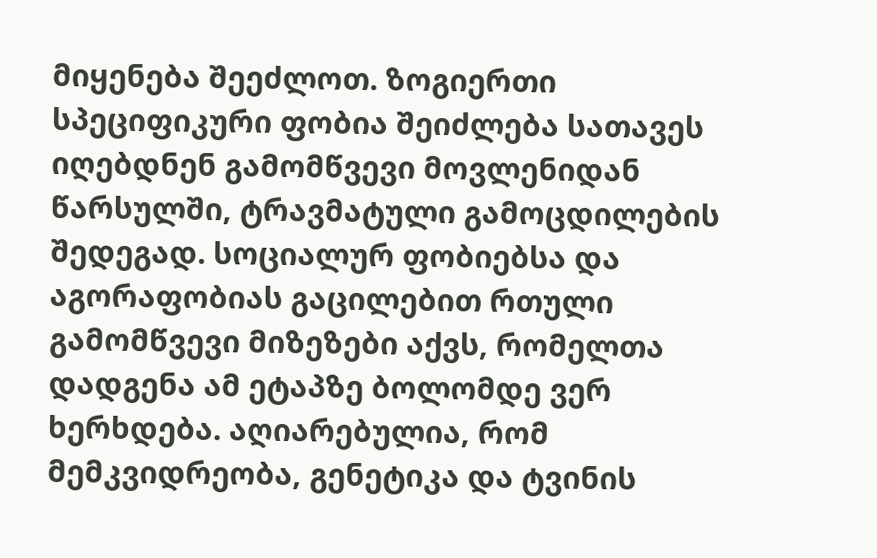მიყენება შეეძლოთ. ზოგიერთი სპეციფიკური ფობია შეიძლება სათავეს იღებდნენ გამომწვევი მოვლენიდან წარსულში, ტრავმატული გამოცდილების შედეგად. სოციალურ ფობიებსა და აგორაფობიას გაცილებით რთული გამომწვევი მიზეზები აქვს, რომელთა დადგენა ამ ეტაპზე ბოლომდე ვერ ხერხდება. აღიარებულია, რომ მემკვიდრეობა, გენეტიკა და ტვინის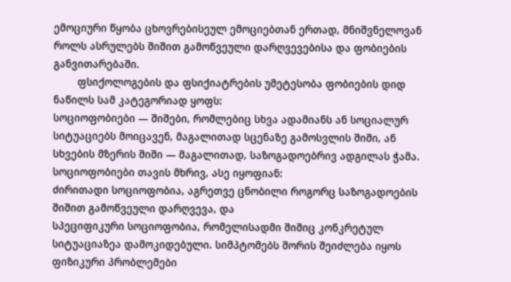ემოციური წყობა ცხოვრებისეულ ემოციებთან ერთად, მნიშვნელოვან როლს ასრულებს შიშით გამოწვეული დარღვევებისა და ფობიების განვითარებაში.
        ფსიქოლოგების და ფსიქიატრების უმეტესობა ფობიების დიდ ნაწილს სამ კატეგორიად ყოფს:
სოციოფობიები — შიშები, რომლებიც სხვა ადამიანს ან სოციალურ სიტუაციებს მოიცავენ, მაგალითად სცენაზე გამოსვლის შიში, ან სხვების მზერის შიში — მაგალითად, საზოგადოებრივ ადგილას ჭამა. სოციოფობიები თავის მხრივ, ასე იყოფიან:
ძირითადი სოციოფობია, აგრეთვე ცნობილი როგორც საზოგადოების შიშით გამოწვეული დარღვევა, და
სპეციფიკური სოციოფობია, რომელისადმი შიშიც კონკრეტულ სიტუაციაზეა დამოკიდებული. სიმპტომებს შორის შეიძლება იყოს ფიზიკური პრობლემები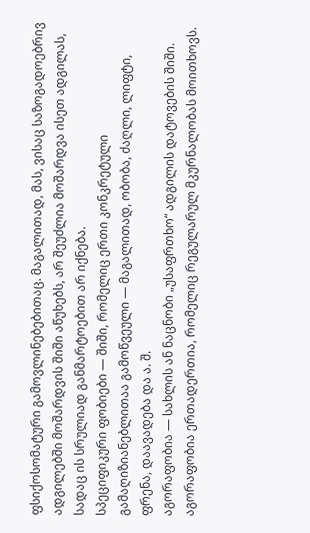ფსიქოსომატური გამოვლინებებითაც. მაგალითად, მას, ვისაც საზოგადოებრივ ადგილებში მოშარდვის შიში აწუხებს, არ შეუძლია მოშარდვა ისეთ ადგილას, სადაც ის სრულიად განმარტოებით არ იქნება.
სპეციფიკური ფობიები — შიში, რომელიც ერთი კონკრეტული გამაღიზიანებლითაა გამოწვეული — მაგალითად, ობობა, ძაღლი, ლიფტი, ფრენა, დაავადება და ა. შ.
აგორაფობია — სახლის ან ნაცნობი „უსაფრთხო“ ადგილის დატოვების შიში. აგორაფობია ერთადერთია, რომელიც რეგულარულ მკურნალობას მოითხოვს.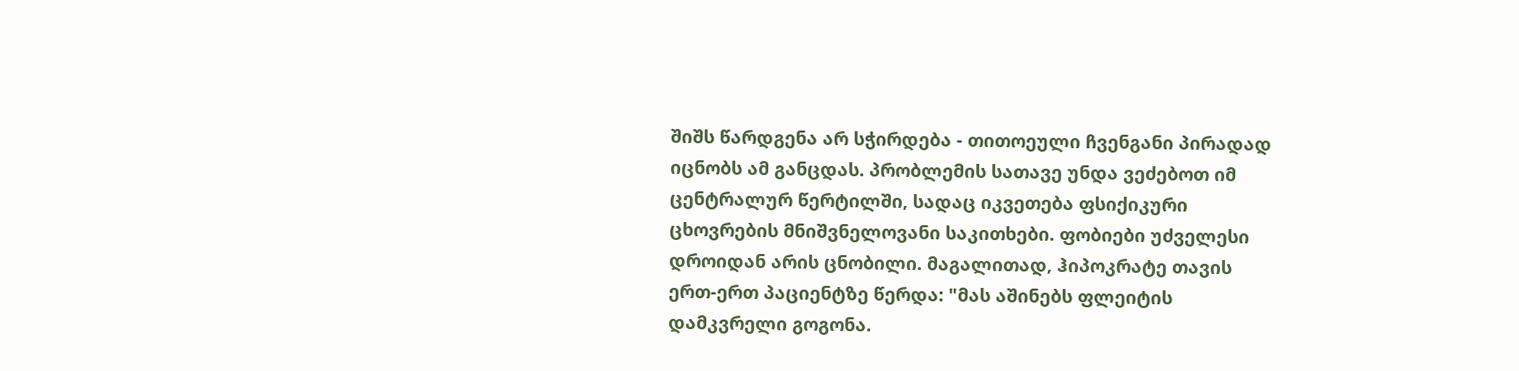შიშს წარდგენა არ სჭირდება - თითოეული ჩვენგანი პირადად იცნობს ამ განცდას. პრობლემის სათავე უნდა ვეძებოთ იმ ცენტრალურ წერტილში, სადაც იკვეთება ფსიქიკური ცხოვრების მნიშვნელოვანი საკითხები. ფობიები უძველესი დროიდან არის ცნობილი. მაგალითად, ჰიპოკრატე თავის ერთ-ერთ პაციენტზე წერდა: "მას აშინებს ფლეიტის დამკვრელი გოგონა.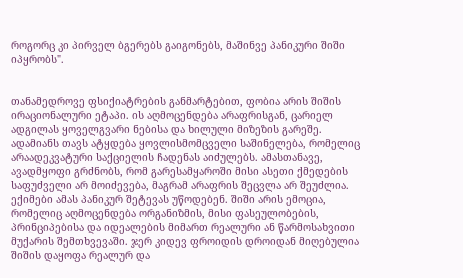როგორც კი პირველ ბგერებს გაიგონებს, მაშინვე პანიკური შიში იპყრობს".


თანამედროვე ფსიქიატრების განმარტებით, ფობია არის შიშის ირაციონალური ეტაპი. ის აღმოცენდება არაფრისგან, ცარიელ ადგილას ყოველგვარი ნებისა და ხილული მიზეზის გარეშე. ადამიანს თავს ატყდება ყოვლისმომცველი საშინელება, რომელიც არაადეკვატური საქციელის ჩადენას აიძულებს. ამასთანავე, ავადმყოფი გრძნობს, რომ გარესამყაროში მისი ასეთი ქმედების საფუძველი არ მოიძევება, მაგრამ არაფრის შეცვლა არ შეუძლია. ექიმები ამას პანიკურ შეტევას უწოდებენ. შიში არის ემოცია, რომელიც აღმოცენდება ორგანიზმის, მისი ფასეულობების, პრინციპებისა და იდეალების მიმართ რეალური ან წარმოსახვითი მუქარის შემთხვევაში. ჯერ კიდევ ფროიდის დროიდან მიღებულია შიშის დაყოფა რეალურ და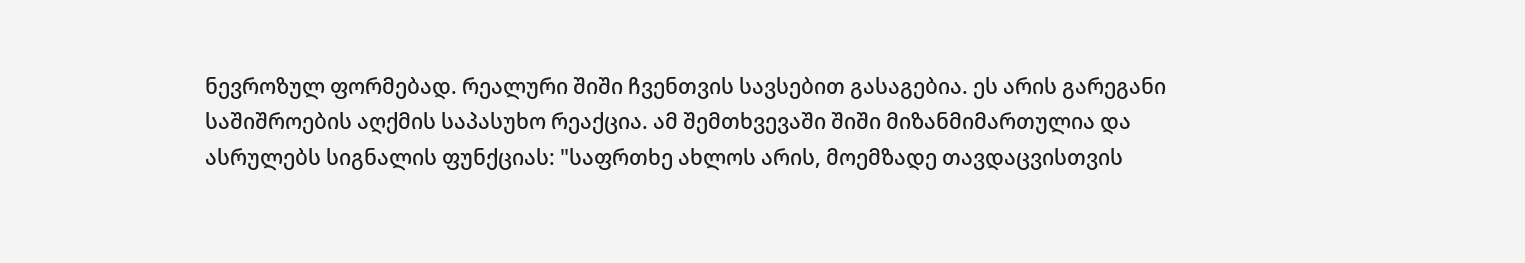ნევროზულ ფორმებად. რეალური შიში ჩვენთვის სავსებით გასაგებია. ეს არის გარეგანი საშიშროების აღქმის საპასუხო რეაქცია. ამ შემთხვევაში შიში მიზანმიმართულია და ასრულებს სიგნალის ფუნქციას: "საფრთხე ახლოს არის, მოემზადე თავდაცვისთვის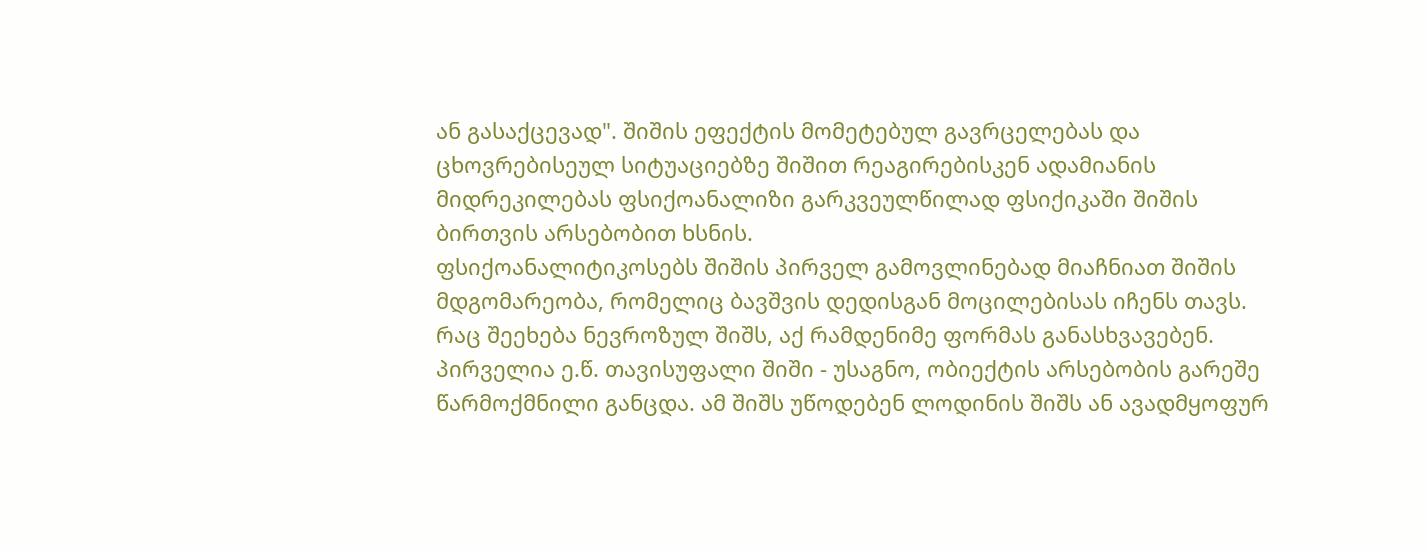ან გასაქცევად". შიშის ეფექტის მომეტებულ გავრცელებას და ცხოვრებისეულ სიტუაციებზე შიშით რეაგირებისკენ ადამიანის მიდრეკილებას ფსიქოანალიზი გარკვეულწილად ფსიქიკაში შიშის ბირთვის არსებობით ხსნის.
ფსიქოანალიტიკოსებს შიშის პირველ გამოვლინებად მიაჩნიათ შიშის მდგომარეობა, რომელიც ბავშვის დედისგან მოცილებისას იჩენს თავს. რაც შეეხება ნევროზულ შიშს, აქ რამდენიმე ფორმას განასხვავებენ. პირველია ე.წ. თავისუფალი შიში - უსაგნო, ობიექტის არსებობის გარეშე წარმოქმნილი განცდა. ამ შიშს უწოდებენ ლოდინის შიშს ან ავადმყოფურ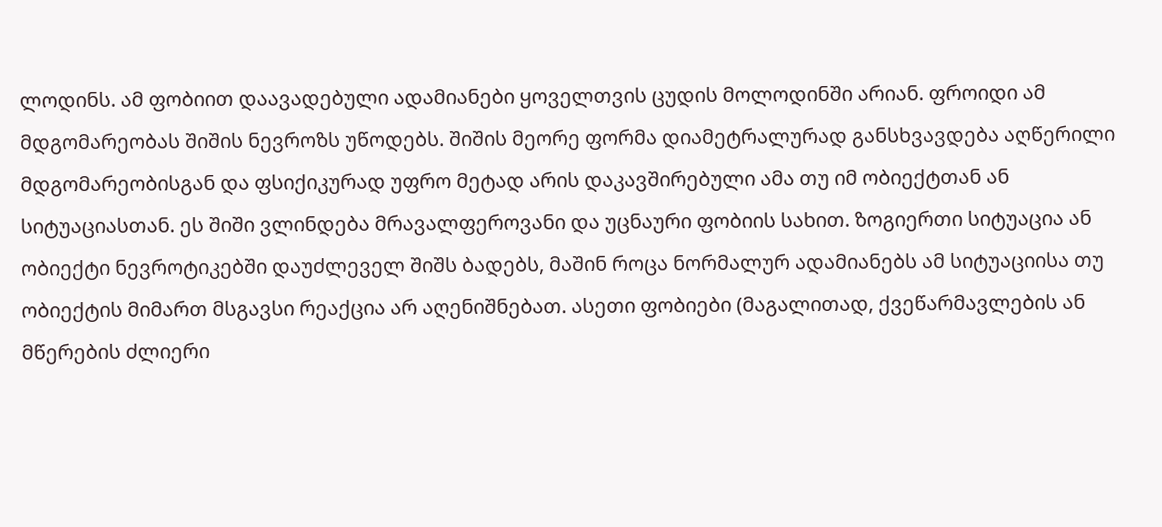ლოდინს. ამ ფობიით დაავადებული ადამიანები ყოველთვის ცუდის მოლოდინში არიან. ფროიდი ამ მდგომარეობას შიშის ნევროზს უწოდებს. შიშის მეორე ფორმა დიამეტრალურად განსხვავდება აღწერილი მდგომარეობისგან და ფსიქიკურად უფრო მეტად არის დაკავშირებული ამა თუ იმ ობიექტთან ან სიტუაციასთან. ეს შიში ვლინდება მრავალფეროვანი და უცნაური ფობიის სახით. ზოგიერთი სიტუაცია ან ობიექტი ნევროტიკებში დაუძლეველ შიშს ბადებს, მაშინ როცა ნორმალურ ადამიანებს ამ სიტუაციისა თუ ობიექტის მიმართ მსგავსი რეაქცია არ აღენიშნებათ. ასეთი ფობიები (მაგალითად, ქვეწარმავლების ან მწერების ძლიერი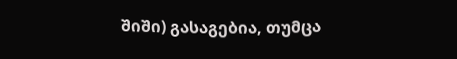შიში) გასაგებია, თუმცა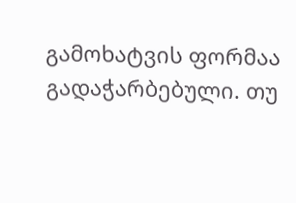გამოხატვის ფორმაა გადაჭარბებული. თუ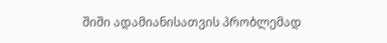შიში ადამიანისათვის პრობლემად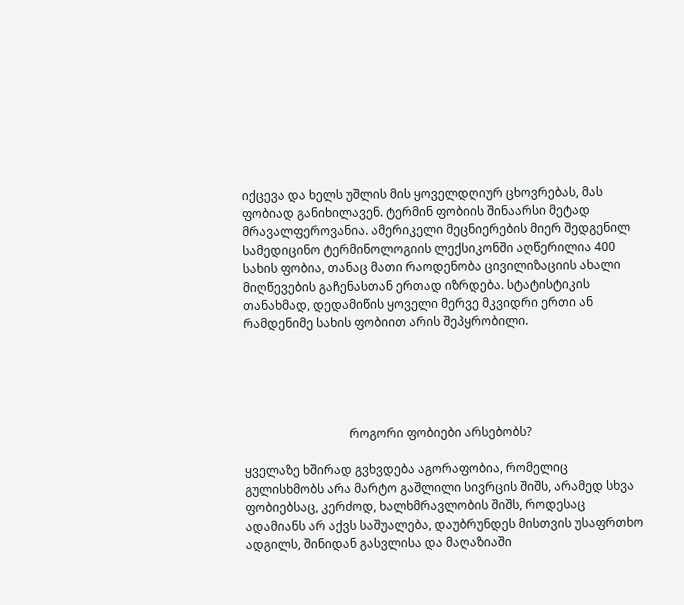იქცევა და ხელს უშლის მის ყოველდღიურ ცხოვრებას, მას ფობიად განიხილავენ. ტერმინ ფობიის შინაარსი მეტად მრავალფეროვანია. ამერიკელი მეცნიერების მიერ შედგენილ სამედიცინო ტერმინოლოგიის ლექსიკონში აღწერილია 400 სახის ფობია, თანაც მათი რაოდენობა ცივილიზაციის ახალი მიღწევების გაჩენასთან ერთად იზრდება. სტატისტიკის თანახმად, დედამიწის ყოველი მერვე მკვიდრი ერთი ან რამდენიმე სახის ფობიით არის შეპყრობილი.





                                   როგორი ფობიები არსებობს?

ყველაზე ხშირად გვხვდება აგორაფობია, რომელიც გულისხმობს არა მარტო გაშლილი სივრცის შიშს, არამედ სხვა ფობიებსაც, კერძოდ, ხალხმრავლობის შიშს, როდესაც ადამიანს არ აქვს საშუალება, დაუბრუნდეს მისთვის უსაფრთხო ადგილს, შინიდან გასვლისა და მაღაზიაში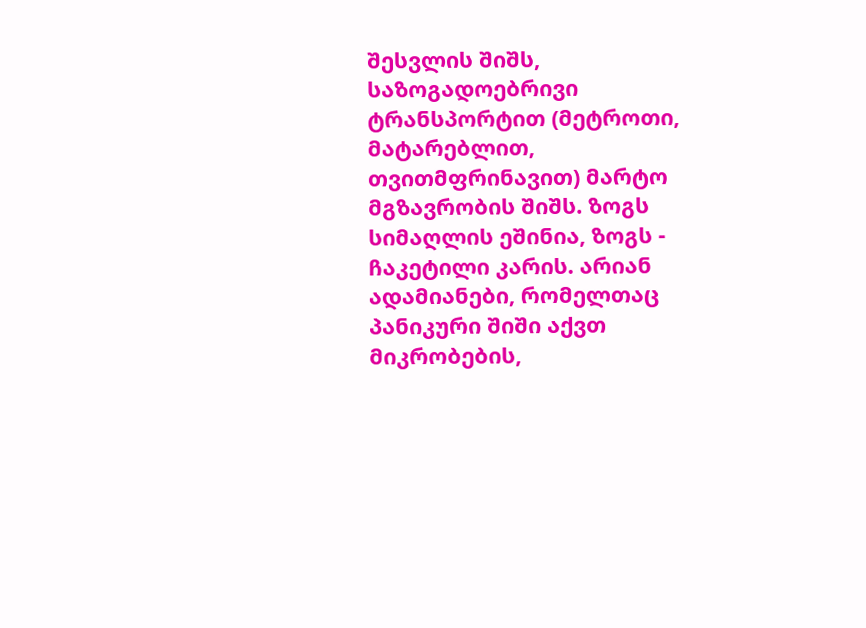შესვლის შიშს, საზოგადოებრივი ტრანსპორტით (მეტროთი, მატარებლით, თვითმფრინავით) მარტო მგზავრობის შიშს. ზოგს სიმაღლის ეშინია, ზოგს - ჩაკეტილი კარის. არიან ადამიანები, რომელთაც პანიკური შიში აქვთ მიკრობების,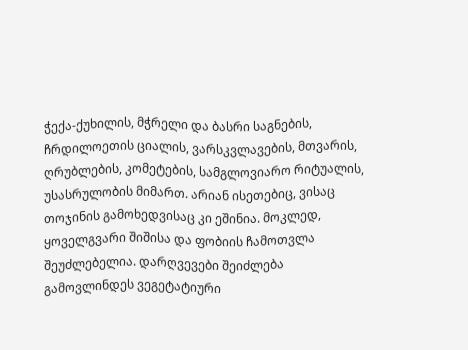ჭექა-ქუხილის, მჭრელი და ბასრი საგნების, ჩრდილოეთის ციალის, ვარსკვლავების, მთვარის, ღრუბლების, კომეტების, სამგლოვიარო რიტუალის, უსასრულობის მიმართ. არიან ისეთებიც, ვისაც თოჯინის გამოხედვისაც კი ეშინია. მოკლედ, ყოველგვარი შიშისა და ფობიის ჩამოთვლა შეუძლებელია. დარღვევები შეიძლება გამოვლინდეს ვეგეტატიური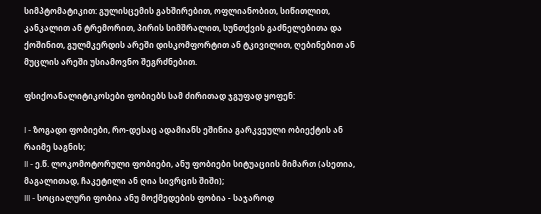სიმპტომატიკით: გულისცემის გახშირებით, ოფლიანობით, სიწითლით, კანკალით ან ტრემორით, პირის სიმშრალით, სუნთქვის გაძნელებითა და ქოშინით, გულმკერდის არეში დისკომფორტით ან ტკივილით, ღებინებით ან მუცლის არეში უსიამოვნო შეგრძნებით.

ფსიქოანალიტიკოსები ფობიებს სამ ძირითად ჯგუფად ყოფენ:

I - ზოგადი ფობიები, რო-დესაც ადამიანს ეშინია გარკვეული ობიექტის ან რაიმე საგნის;
II - ე.წ. ლოკომოტორული ფობიები, ანუ ფობიები სიტუაციის მიმართ (ასეთია, მაგალითად, ჩაკეტილი ან ღია სივრცის შიში);
III - სოციალური ფობია ანუ მოქმედების ფობია - საჯაროდ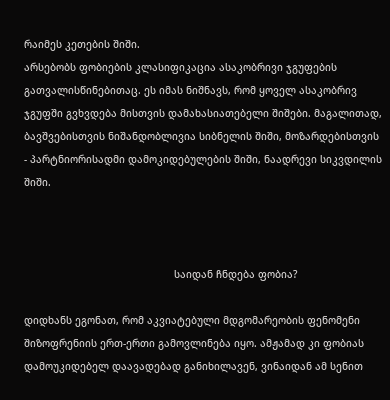რაიმეს კეთების შიში.
არსებობს ფობიების კლასიფიკაცია ასაკობრივი ჯგუფების გათვალისწინებითაც. ეს იმას ნიშნავს, რომ ყოველ ასაკობრივ ჯგუფში გვხვდება მისთვის დამახასიათებელი შიშები. მაგალითად, ბავშვებისთვის ნიშანდობლივია სიბნელის შიში, მოზარდებისთვის - პარტნიორისადმი დამოკიდებულების შიში, ნაადრევი სიკვდილის შიში.



                                                  საიდან ჩნდება ფობია?

დიდხანს ეგონათ, რომ აკვიატებული მდგომარეობის ფენომენი შიზოფრენიის ერთ-ერთი გამოვლინება იყო. ამჟამად კი ფობიას დამოუკიდებელ დაავადებად განიხილავენ, ვინაიდან ამ სენით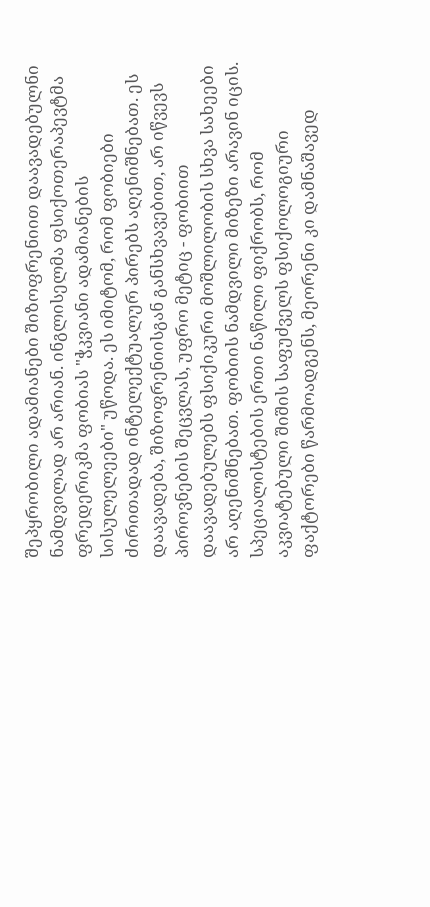შეპყრობილი ადამიანები შიზოფრენიით დაავადებულნი ნამდვილად არ არიან. ინგლისელმა ფსიქოთერაპევტმა ფრედერიკმა ფობიას "ჭკვიანი ადამიანების სისულელეები" უწოდა. ეს იმიტომ, რომ ფობიები ძირითადად ინტელექტუალურ პირებს აღენიშნებათ. ეს დაავადება, შიზოფრენიისგან განსხვავებით, არ იწვევს პიროვნების შეცვლას, უფრო მეტიც - ფობიით დაავადებულებს ფსიქიკური მოშლილობის სხვა სახეები არ აღენიშნებათ. ფობიის ნამდვილი მიზეზი არავინ იცის. სპეციალისტების ერთი ნაწილი ფიქრობს, რომ აკვიატებული შიშის საფუძველს ფსიქოლოგიური ფაქტორები წარმოადგენს, მეორენი კი დამნაშავედ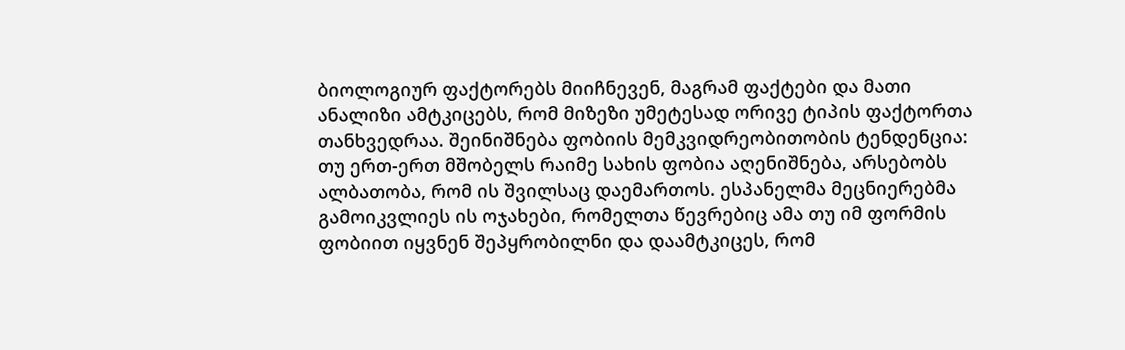ბიოლოგიურ ფაქტორებს მიიჩნევენ, მაგრამ ფაქტები და მათი ანალიზი ამტკიცებს, რომ მიზეზი უმეტესად ორივე ტიპის ფაქტორთა თანხვედრაა. შეინიშნება ფობიის მემკვიდრეობითობის ტენდენცია: თუ ერთ-ერთ მშობელს რაიმე სახის ფობია აღენიშნება, არსებობს ალბათობა, რომ ის შვილსაც დაემართოს. ესპანელმა მეცნიერებმა გამოიკვლიეს ის ოჯახები, რომელთა წევრებიც ამა თუ იმ ფორმის ფობიით იყვნენ შეპყრობილნი და დაამტკიცეს, რომ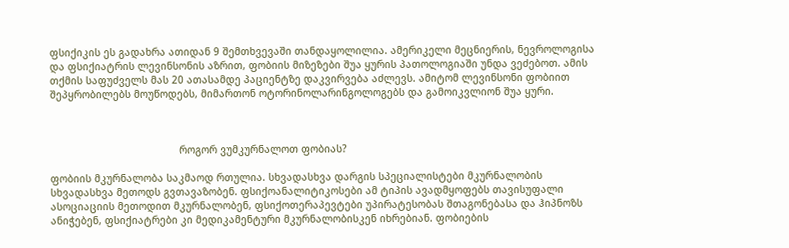ფსიქიკის ეს გადახრა ათიდან 9 შემთხვევაში თანდაყოლილია. ამერიკელი მეცნიერის, ნევროლოგისა და ფსიქიატრის ლევინსონის აზრით, ფობიის მიზეზები შუა ყურის პათოლოგიაში უნდა ვეძებოთ. ამის თქმის საფუძველს მას 20 ათასამდე პაციენტზე დაკვირვება აძლევს. ამიტომ ლევინსონი ფობიით შეპყრობილებს მოუწოდებს, მიმართონ ოტორინოლარინგოლოგებს და გამოიკვლიონ შუა ყური.



                                           როგორ ვუმკურნალოთ ფობიას?

ფობიის მკურნალობა საკმაოდ რთულია. სხვადასხვა დარგის სპეციალისტები მკურნალობის სხვადასხვა მეთოდს გვთავაზობენ. ფსიქოანალიტიკოსები ამ ტიპის ავადმყოფებს თავისუფალი ასოციაციის მეთოდით მკურნალობენ, ფსიქოთერაპევტები უპირატესობას შთაგონებასა და ჰიპნოზს ანიჭებენ, ფსიქიატრები კი მედიკამენტური მკურნალობისკენ იხრებიან. ფობიების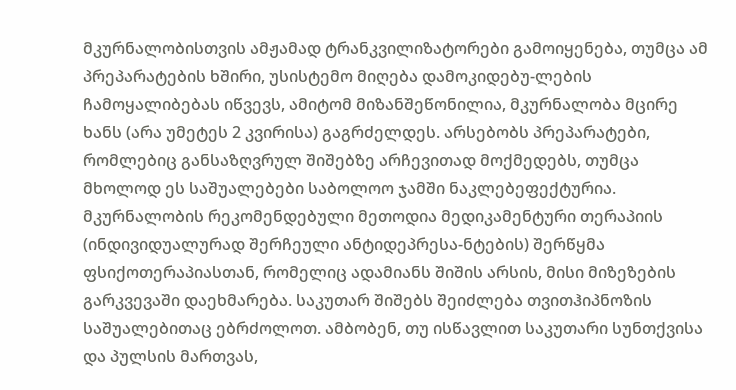მკურნალობისთვის ამჟამად ტრანკვილიზატორები გამოიყენება, თუმცა ამ პრეპარატების ხშირი, უსისტემო მიღება დამოკიდებუ-ლების ჩამოყალიბებას იწვევს, ამიტომ მიზანშეწონილია, მკურნალობა მცირე ხანს (არა უმეტეს 2 კვირისა) გაგრძელდეს. არსებობს პრეპარატები, რომლებიც განსაზღვრულ შიშებზე არჩევითად მოქმედებს, თუმცა მხოლოდ ეს საშუალებები საბოლოო ჯამში ნაკლებეფექტურია. მკურნალობის რეკომენდებული მეთოდია მედიკამენტური თერაპიის (ინდივიდუალურად შერჩეული ანტიდეპრესა-ნტების) შერწყმა ფსიქოთერაპიასთან, რომელიც ადამიანს შიშის არსის, მისი მიზეზების გარკვევაში დაეხმარება. საკუთარ შიშებს შეიძლება თვითჰიპნოზის საშუალებითაც ებრძოლოთ. ამბობენ, თუ ისწავლით საკუთარი სუნთქვისა და პულსის მართვას,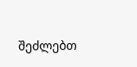შეძლებთ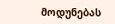მოდუნებას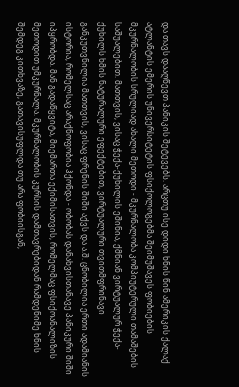და თავს დააღწევთ პანიკის შეტევებს. არცთუ ისე დიდი ხნის წინ ამერიკის ქალაქ ატლანტის ემერის უნივერსიტეტის ფსიქოლოგებმა შეიმუშავეს ფობიების მკურნალობის სრულიად ახალი მეთოდი - მკურნალობა კომპიუტერული თამაშების საშუალებით. მათთვის, ვისაც ჭექა-ქუხილის ეშინია, ქმნიან ვირტუალურ ჭექა-ქუხილს ხმის ნატურალური ეფექტებით, ვირტუალური თვითმფრინავი განკუთვნილია მათთვის, ვისაც ფრენის შიში აქვს და ა.შ. ცნობილია ერთი ადამიანის ისტორია, რომელსაც არაქნოფობია ჰქონდა - ობობას დანახვისთანავე პანიკური შიში იპყრობდა. მან გადაწყვიტა, მიემართა ექიმისათვის, რომელმაც ფსიქოანალიზის მეთოდით უმკურნალა. მკურნალობის კურსის დამთავრებიდან რამდენიმე ხნის შემდეგ კითხვაზე, გათავისუფლდა თუ არა ფობიისგან,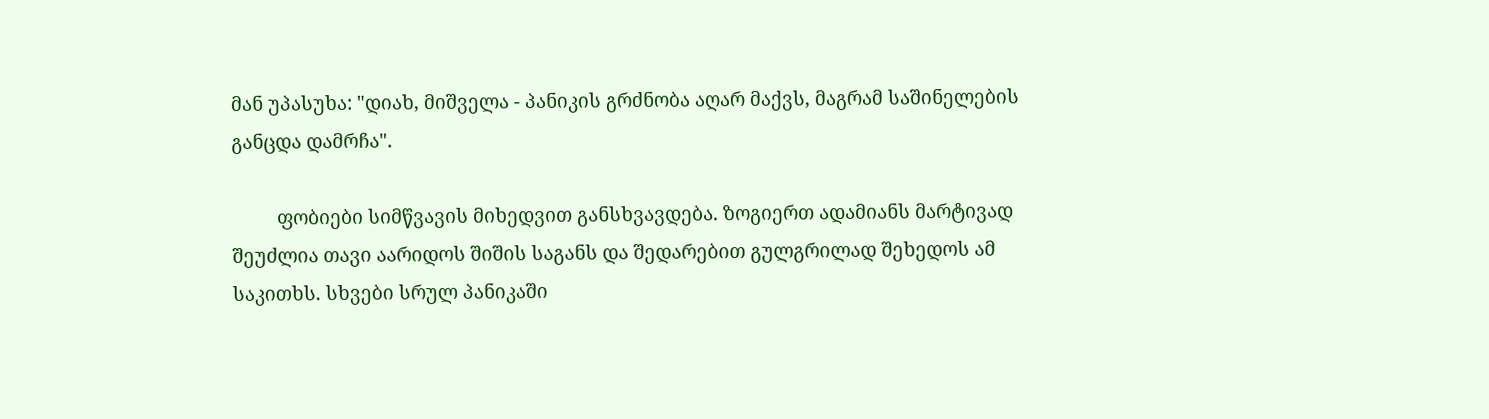მან უპასუხა: "დიახ, მიშველა - პანიკის გრძნობა აღარ მაქვს, მაგრამ საშინელების განცდა დამრჩა".

         ფობიები სიმწვავის მიხედვით განსხვავდება. ზოგიერთ ადამიანს მარტივად შეუძლია თავი აარიდოს შიშის საგანს და შედარებით გულგრილად შეხედოს ამ საკითხს. სხვები სრულ პანიკაში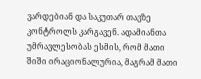ვარდებიან და საკუთარ თავზე კონტროლს კარგავენ. ადამიანთა უმრავლესობას ესმის, რომ მათი შიში ირაციონალურია, მაგრამ მათი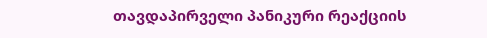თავდაპირველი პანიკური რეაქციის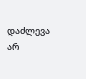დაძლევა არ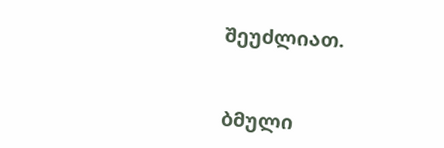შეუძლიათ.


ბმული